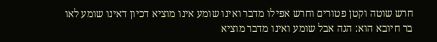חרש שוטה וקטן פטורים וחרש אפילו מדבר ואינו שומע אינו מוציא דכיון דאינו שומע לאו בר חיובא הוא: הגה אבל שומע ואינו מדבר מוציא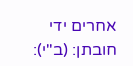אחרים ידי חובתן: (ב"י):